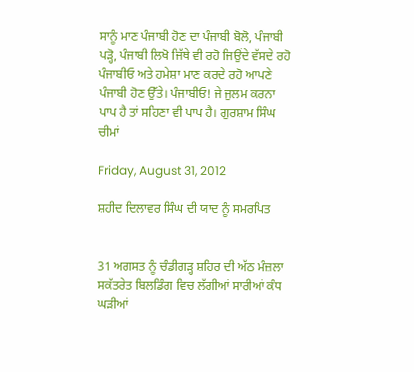ਸਾਨੂੰ ਮਾਣ ਪੰਜਾਬੀ ਹੋਣ ਦਾ ਪੰਜਾਬੀ ਬੋਲੋ, ਪੰਜਾਬੀ ਪੜ੍ਹੋ, ਪੰਜਾਬੀ ਲਿਖੋ ਜਿੱਥੇ ਵੀ ਰਹੋ ਜਿਉਂਦੇ ਵੱਸਦੇ ਰਹੋ ਪੰਜਾਬੀਓ ਅਤੇ ਹਮੇਸ਼ਾ ਮਾਣ ਕਰਦੇ ਰਹੋ ਆਪਣੇ ਪੰਜਾਬੀ ਹੋਣ ਉੱਤੇ। ਪੰਜਾਬੀਓ! ਜੇ ਜੁਲਮ ਕਰਨਾ ਪਾਪ ਹੈ ਤਾਂ ਸਹਿਣਾ ਵੀ ਪਾਪ ਹੈ। ਗੁਰਸ਼ਾਮ ਸਿੰਘ ਚੀਮਾਂ

Friday, August 31, 2012

ਸ਼ਹੀਦ ਦਿਲਾਵਰ ਸਿੰਘ ਦੀ ਯਾਦ ਨੂੰ ਸਮਰਪਿਤ


31 ਅਗਸਤ ਨੂੰ ਚੰਡੀਗੜ੍ਹ ਸ਼ਹਿਰ ਦੀ ਅੱਠ ਮੰਜ਼ਲਾ ਸਕੱਤਰੇਤ ਬਿਲਡਿੰਗ ਵਿਚ ਲੱਗੀਆਂ ਸਾਰੀਆਂ ਕੰਧ ਘੜੀਆਂ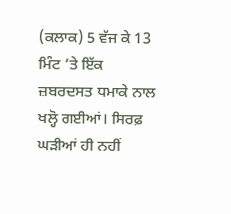(ਕਲਾਕ) 5 ਵੱਜ ਕੇ 13 ਮਿੰਟ ’ਤੇ ਇੱਕ ਜ਼ਬਰਦਸਤ ਧਮਾਕੇ ਨਾਲ ਖਲ੍ਹੋ ਗਈਆਂ। ਸਿਰਫ਼ ਘੜੀਆਂ ਹੀ ਨਹੀਂ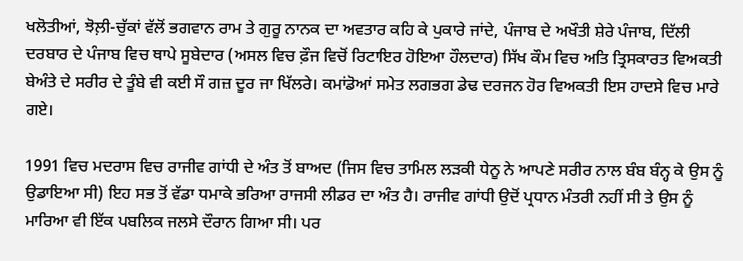ਖਲੋਤੀਆਂ, ਝੋਲ਼ੀ-ਚੁੱਕਾਂ ਵੱਲੋਂ ਭਗਵਾਨ ਰਾਮ ਤੇ ਗੁਰੂ ਨਾਨਕ ਦਾ ਅਵਤਾਰ ਕਹਿ ਕੇ ਪੁਕਾਰੇ ਜਾਂਦੇ, ਪੰਜਾਬ ਦੇ ਅਖੌਤੀ ਸ਼ੇਰੇ ਪੰਜਾਬ, ਦਿੱਲੀ ਦਰਬਾਰ ਦੇ ਪੰਜਾਬ ਵਿਚ ਥਾਪੇ ਸੂਬੇਦਾਰ (ਅਸਲ ਵਿਚ ਫ਼ੌਜ ਵਿਚੋਂ ਰਿਟਾਇਰ ਹੋਇਆ ਹੌਲਦਾਰ) ਸਿੱਖ ਕੌਮ ਵਿਚ ਅਤਿ ਤ੍ਰਿਸਕਾਰਤ ਵਿਅਕਤੀ ਬੇਅੰਤੇ ਦੇ ਸਰੀਰ ਦੇ ਤੂੰਬੇ ਵੀ ਕਈ ਸੌ ਗਜ਼ ਦੂਰ ਜਾ ਖਿੱਲਰੇ। ਕਮਾਂਡੋਆਂ ਸਮੇਤ ਲਗਭਗ ਡੇਢ ਦਰਜਨ ਹੋਰ ਵਿਅਕਤੀ ਇਸ ਹਾਦਸੇ ਵਿਚ ਮਾਰੇ ਗਏ।

1991 ਵਿਚ ਮਦਰਾਸ ਵਿਚ ਰਾਜੀਵ ਗਾਂਧੀ ਦੇ ਅੰਤ ਤੋਂ ਬਾਅਦ (ਜਿਸ ਵਿਚ ਤਾਮਿਲ ਲੜਕੀ ਧੇਨੂ ਨੇ ਆਪਣੇ ਸਰੀਰ ਨਾਲ ਬੰਬ ਬੰਨ੍ਹ ਕੇ ਉਸ ਨੂੰ ਉਡਾਇਆ ਸੀ) ਇਹ ਸਭ ਤੋਂ ਵੱਡਾ ਧਮਾਕੇ ਭਰਿਆ ਰਾਜਸੀ ਲੀਡਰ ਦਾ ਅੰਤ ਹੈ। ਰਾਜੀਵ ਗਾਂਧੀ ਉਦੋਂ ਪ੍ਰਧਾਨ ਮੰਤਰੀ ਨਹੀਂ ਸੀ ਤੇ ਉਸ ਨੂੰ ਮਾਰਿਆ ਵੀ ਇੱਕ ਪਬਲਿਕ ਜਲਸੇ ਦੌਰਾਨ ਗਿਆ ਸੀ। ਪਰ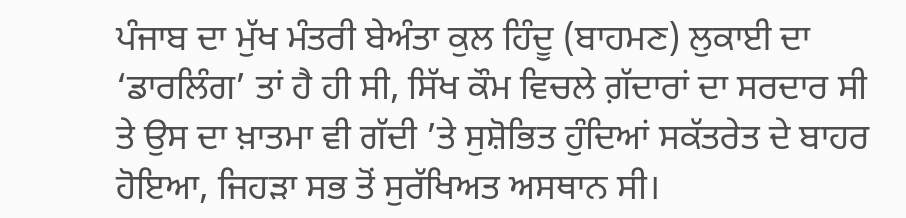ਪੰਜਾਬ ਦਾ ਮੁੱਖ ਮੰਤਰੀ ਬੇਅੰਤਾ ਕੁਲ ਹਿੰਦੂ (ਬਾਹਮਣ) ਲੁਕਾਈ ਦਾ ‘ਡਾਰਲਿੰਗ’ ਤਾਂ ਹੈ ਹੀ ਸੀ, ਸਿੱਖ ਕੌਮ ਵਿਚਲੇ ਗ਼ੱਦਾਰਾਂ ਦਾ ਸਰਦਾਰ ਸੀ ਤੇ ਉਸ ਦਾ ਖ਼ਾਤਮਾ ਵੀ ਗੱਦੀ ’ਤੇ ਸੁਸ਼ੋਭਿਤ ਹੁੰਦਿਆਂ ਸਕੱਤਰੇਤ ਦੇ ਬਾਹਰ ਹੋਇਆ, ਜਿਹੜਾ ਸਭ ਤੋਂ ਸੁਰੱਖਿਅਤ ਅਸਥਾਨ ਸੀ।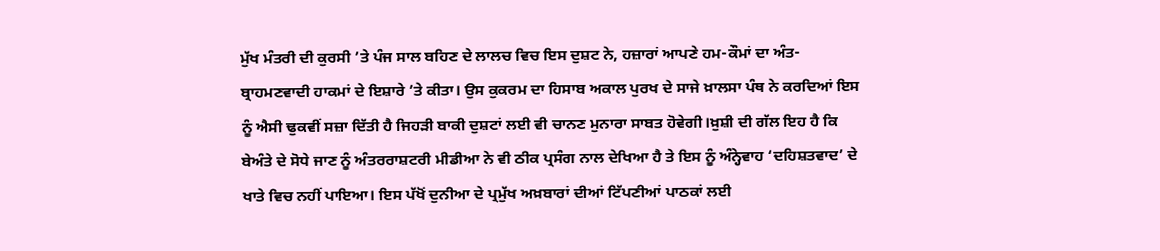ਮੁੱਖ ਮੰਤਰੀ ਦੀ ਕੁਰਸੀ ’ਤੇ ਪੰਜ ਸਾਲ ਬਹਿਣ ਦੇ ਲਾਲਚ ਵਿਚ ਇਸ ਦੁਸ਼ਟ ਨੇ, ਹਜ਼ਾਰਾਂ ਆਪਣੇ ਹਮ-ਕੌਮਾਂ ਦਾ ਅੰਤ-ਬ੍ਰਾਹਮਣਵਾਦੀ ਹਾਕਮਾਂ ਦੇ ਇਸ਼ਾਰੇ ’ਤੇ ਕੀਤਾ। ਉਸ ਕੁਕਰਮ ਦਾ ਹਿਸਾਬ ਅਕਾਲ ਪੁਰਖ ਦੇ ਸਾਜੇ ਖ਼ਾਲਸਾ ਪੰਥ ਨੇ ਕਰਦਿਆਂ ਇਸ ਨੂੰ ਐਸੀ ਢੁਕਵੀਂ ਸਜ਼ਾ ਦਿੱਤੀ ਹੈ ਜਿਹੜੀ ਬਾਕੀ ਦੁਸ਼ਟਾਂ ਲਈ ਵੀ ਚਾਨਣ ਮੁਨਾਰਾ ਸਾਬਤ ਹੋਵੇਗੀ।ਖ਼ੁਸ਼ੀ ਦੀ ਗੱਲ ਇਹ ਹੈ ਕਿ ਬੇਅੰਤੇ ਦੇ ਸੋਧੇ ਜਾਣ ਨੂੰ ਅੰਤਰਰਾਸ਼ਟਰੀ ਮੀਡੀਆ ਨੇ ਵੀ ਠੀਕ ਪ੍ਰਸੰਗ ਨਾਲ ਦੇਖਿਆ ਹੈ ਤੇ ਇਸ ਨੂੰ ਅੰਨ੍ਹੇਵਾਹ ‘ਦਹਿਸ਼ਤਵਾਦ’ ਦੇ ਖਾਤੇ ਵਿਚ ਨਹੀਂ ਪਾਇਆ। ਇਸ ਪੱਖੋਂ ਦੁਨੀਆ ਦੇ ਪ੍ਰਮੁੱਖ ਅਖ਼ਬਾਰਾਂ ਦੀਆਂ ਟਿੱਪਣੀਆਂ ਪਾਠਕਾਂ ਲਈ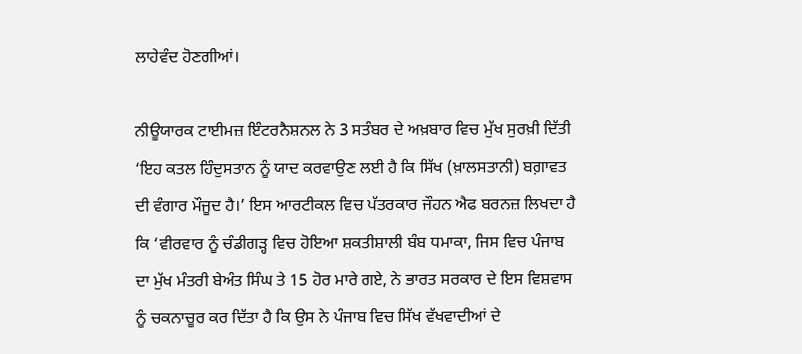ਲਾਹੇਵੰਦ ਹੋਣਗੀਆਂ।

ਨੀਊਯਾਰਕ ਟਾਈਮਜ਼ ਇੰਟਰਨੈਸ਼ਨਲ ਨੇ 3 ਸਤੰਬਰ ਦੇ ਅਖ਼ਬਾਰ ਵਿਚ ਮੁੱਖ ਸੁਰਖ਼ੀ ਦਿੱਤੀ ‘ਇਹ ਕਤਲ ਹਿੰਦੁਸਤਾਨ ਨੂੰ ਯਾਦ ਕਰਵਾਉਣ ਲਈ ਹੈ ਕਿ ਸਿੱਖ (ਖ਼ਾਲਸਤਾਨੀ) ਬਗ਼ਾਵਤ ਦੀ ਵੰਗਾਰ ਮੌਜੂਦ ਹੈ।’ ਇਸ ਆਰਟੀਕਲ ਵਿਚ ਪੱਤਰਕਾਰ ਜੌਹਨ ਐਫ ਬਰਨਜ਼ ਲਿਖਦਾ ਹੈ ਕਿ ‘ਵੀਰਵਾਰ ਨੂੰ ਚੰਡੀਗੜ੍ਹ ਵਿਚ ਹੋਇਆ ਸ਼ਕਤੀਸ਼ਾਲੀ ਬੰਬ ਧਮਾਕਾ, ਜਿਸ ਵਿਚ ਪੰਜਾਬ ਦਾ ਮੁੱਖ ਮੰਤਰੀ ਬੇਅੰਤ ਸਿੰਘ ਤੇ 15 ਹੋਰ ਮਾਰੇ ਗਏ, ਨੇ ਭਾਰਤ ਸਰਕਾਰ ਦੇ ਇਸ ਵਿਸ਼ਵਾਸ ਨੂੰ ਚਕਨਾਚੂਰ ਕਰ ਦਿੱਤਾ ਹੈ ਕਿ ਉਸ ਨੇ ਪੰਜਾਬ ਵਿਚ ਸਿੱਖ ਵੱਖਵਾਦੀਆਂ ਦੇ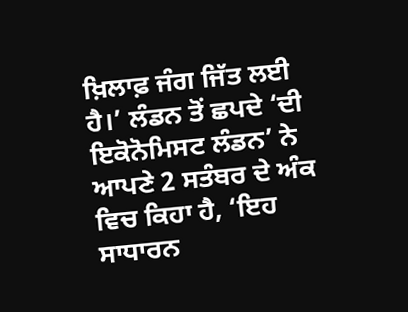ਖ਼ਿਲਾਫ਼ ਜੰਗ ਜਿੱਤ ਲਈ ਹੈ।’ ਲੰਡਨ ਤੋਂ ਛਪਦੇ ‘ਦੀ ਇਕੋਨੋਮਿਸਟ ਲੰਡਨ’ ਨੇ ਆਪਣੇ 2 ਸਤੰਬਰ ਦੇ ਅੰਕ ਵਿਚ ਕਿਹਾ ਹੈ, ‘ਇਹ ਸਾਧਾਰਨ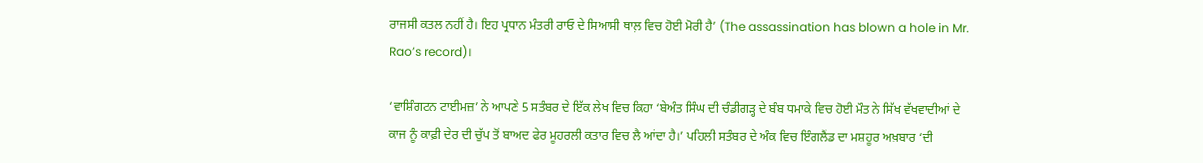ਰਾਜਸੀ ਕਤਲ ਨਹੀਂ ਹੈ। ਇਹ ਪ੍ਰਧਾਨ ਮੰਤਰੀ ਰਾਓ ਦੇ ਸਿਆਸੀ ਥਾਲ਼ ਵਿਚ ਹੋਈ ਮੋਰੀ ਹੈ’ (The assassination has blown a hole in Mr. Rao’s record)।

‘ਵਾਸ਼ਿੰਗਟਨ ਟਾਈਮਜ਼’ ਨੇ ਆਪਣੇ 5 ਸਤੰਬਰ ਦੇ ਇੱਕ ਲੇਖ ਵਿਚ ਕਿਹਾ ‘ਬੇਅੰਤ ਸਿੰਘ ਦੀ ਚੰਡੀਗੜ੍ਹ ਦੇ ਬੰਬ ਧਮਾਕੇ ਵਿਚ ਹੋਈ ਮੌਤ ਨੇ ਸਿੱਖ ਵੱਖਵਾਦੀਆਂ ਦੇ ਕਾਜ ਨੂੰ ਕਾਫ਼ੀ ਦੇਰ ਦੀ ਚੁੱਪ ਤੋਂ ਬਾਅਦ ਫੇਰ ਮੂਹਰਲੀ ਕਤਾਰ ਵਿਚ ਲੈ ਆਂਦਾ ਹੈ।’ ਪਹਿਲੀ ਸਤੰਬਰ ਦੇ ਅੰਕ ਵਿਚ ਇੰਗਲੈਂਡ ਦਾ ਮਸ਼ਹੂਰ ਅਖ਼ਬਾਰ ‘ਦੀ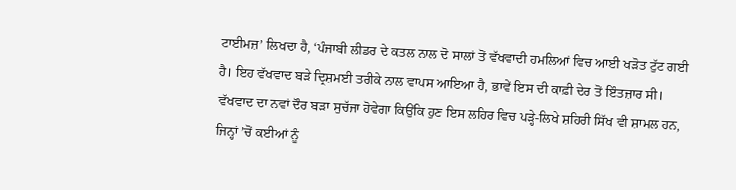ਟਾਈਮਜ਼’ ਲਿਖਦਾ ਹੈ, ‘ਪੰਜਾਬੀ ਲੀਡਰ ਦੇ ਕਤਲ ਨਾਲ ਦੋ ਸਾਲਾਂ ਤੋਂ ਵੱਖਵਾਦੀ ਹਮਲਿਆਂ ਵਿਚ ਆਈ ਖੜੋਤ ਟੁੱਟ ਗਈ ਹੈ। ਇਹ ਵੱਖਵਾਦ ਬੜੇ ਦ੍ਰਿਸ਼ਮਈ ਤਰੀਕੇ ਨਾਲ ਵਾਪਸ ਆਇਆ ਹੈ, ਭਾਵੇਂ ਇਸ ਦੀ ਕਾਫ਼ੀ ਦੇਰ ਤੋਂ ਇੰਤਜ਼ਾਰ ਸੀ। ਵੱਖਵਾਦ ਦਾ ਨਵਾਂ ਦੌਰ ਬੜਾ ਸੁਚੱਜਾ ਹੋਵੇਗਾ ਕਿਉਂਕਿ ਹੁਣ ਇਸ ਲਹਿਰ ਵਿਚ ਪੜ੍ਹੇ-ਲਿਖੇ ਸ਼ਹਿਰੀ ਸਿੱਖ ਵੀ ਸ਼ਾਮਲ ਹਨ, ਜਿਨ੍ਹਾਂ ’ਚੋਂ ਕਈਆਂ ਨੂੰ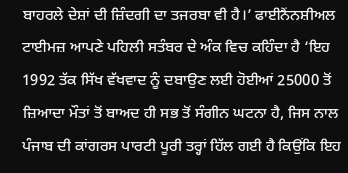ਬਾਹਰਲੇ ਦੇਸ਼ਾਂ ਦੀ ਜ਼ਿੰਦਗੀ ਦਾ ਤਜਰਬਾ ਵੀ ਹੈ।’ ਫਾਈਨੈਂਨਸ਼ੀਅਲ ਟਾਈਮਜ਼ ਆਪਣੇ ਪਹਿਲੀ ਸਤੰਬਰ ਦੇ ਅੰਕ ਵਿਚ ਕਹਿੰਦਾ ਹੈ ‘ਇਹ 1992 ਤੱਕ ਸਿੱਖ ਵੱਖਵਾਦ ਨੂੰ ਦਬਾਉਣ ਲਈ ਹੋਈਆਂ 25000 ਤੋਂ ਜ਼ਿਆਦਾ ਮੌਤਾਂ ਤੋਂ ਬਾਅਦ ਹੀ ਸਭ ਤੋਂ ਸੰਗੀਨ ਘਟਨਾ ਹੈ, ਜਿਸ ਨਾਲ ਪੰਜਾਬ ਦੀ ਕਾਂਗਰਸ ਪਾਰਟੀ ਪੂਰੀ ਤਰ੍ਹਾਂ ਹਿੱਲ ਗਈ ਹੈ ਕਿਉਂਕਿ ਇਹ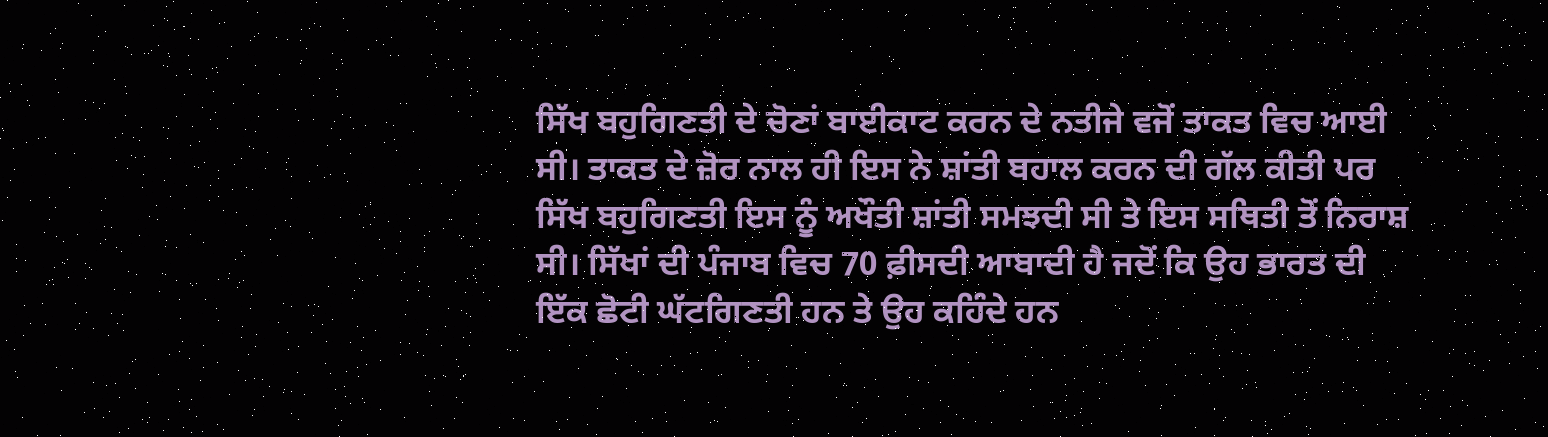ਸਿੱਖ ਬਹੁਗਿਣਤੀ ਦੇ ਚੋਣਾਂ ਬਾਈਕਾਟ ਕਰਨ ਦੇ ਨਤੀਜੇ ਵਜੋਂ ਤਾਕਤ ਵਿਚ ਆਈ ਸੀ। ਤਾਕਤ ਦੇ ਜ਼ੋਰ ਨਾਲ ਹੀ ਇਸ ਨੇ ਸ਼ਾਂਤੀ ਬਹਾਲ ਕਰਨ ਦੀ ਗੱਲ ਕੀਤੀ ਪਰ ਸਿੱਖ ਬਹੁਗਿਣਤੀ ਇਸ ਨੂੰ ਅਖੌਤੀ ਸ਼ਾਂਤੀ ਸਮਝਦੀ ਸੀ ਤੇ ਇਸ ਸਥਿਤੀ ਤੋਂ ਨਿਰਾਸ਼ ਸੀ। ਸਿੱਖਾਂ ਦੀ ਪੰਜਾਬ ਵਿਚ 70 ਫ਼ੀਸਦੀ ਆਬਾਦੀ ਹੈ ਜਦੋਂ ਕਿ ਉਹ ਭਾਰਤ ਦੀ ਇੱਕ ਛੋਟੀ ਘੱਟਗਿਣਤੀ ਹਨ ਤੇ ਉਹ ਕਹਿੰਦੇ ਹਨ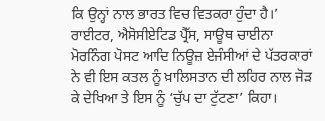ਕਿ ਉਨ੍ਹਾਂ ਨਾਲ ਭਾਰਤ ਵਿਚ ਵਿਤਕਰਾ ਹੁੰਦਾ ਹੈ।’ ਰਾਈਟਰ, ਐਸੋਸੀਏਟਿਡ ਪ੍ਰੈੱਸ, ਸਾਊਥ ਚਾਈਨਾ ਮੋਰਨਿੰਗ ਪੋਸਟ ਆਦਿ ਨਿਊਜ਼ ਏਜੰਸੀਆਂ ਦੇ ਪੱਤਰਕਾਰਾਂ ਨੇ ਵੀ ਇਸ ਕਤਲ ਨੂੰ ਖ਼ਾਲਿਸਤਾਨ ਦੀ ਲਹਿਰ ਨਾਲ ਜੋੜ ਕੇ ਦੇਖਿਆ ਤੇ ਇਸ ਨੂੰ ‘ਚੁੱਪ ਦਾ ਟੁੱਟਣਾ’ ਕਿਹਾ।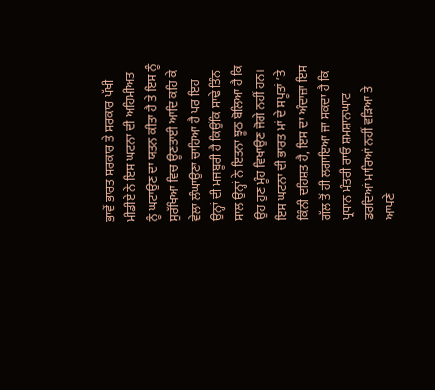ਭਾਵੇਂ ਭਾਰਤ ਸਰਕਾਰ ਤੇ ਸਰਕਾਰ ਪੱਖੀ ਮੀਡੀਏ ਨੇ ਇਸ ਘਟਨਾ ਦੀ ਅਹਿਮੀਅਤ ਨੂੰ ਘਟਾਉਣ ਦਾ ਯਤਨ ਕੀਤਾ ਹੈ ਤੇ ਇਸ ਨੂੰ ਸੁਰੱਖਿਆ ਵਿਚ ਊਣਤਾਈ ਆਦਿ ਕਹਿ ਕੇ ਵੇਲਾ ਲੰਘਾਉਣਾ ਚਾਹਿਆ ਹੈ ਪਰ ਇਹ ਉਨ੍ਹਾਂ ਦੀ ਮਜਬੂਰੀ ਹੈ ਕਿਉਂਕਿ ਸਾਢੇ ਤਿੰਨ ਸਾਲ ਉਨ੍ਹਾਂ ਨੇ ਇਤਨਾ ਝੂਠ ਬੋਲਿਆ ਹੈ ਕਿ ਉਹ ਹੁਣ ਮੂੰਹ ਵਿਖਾਉਣ ਜੋਗੇ ਨਹੀਂ ਹਨ। ਇਸ ਘਟਨਾ ਦੀ ਭਾਰਤ ਮਾਂ ਦੇ ਸਪੂਤਾਂ ’ਤੇ ਕਿੰਨੀ ਦਹਿਸ਼ਤ ਹੈ, ਇਸ ਦਾ ਅੰਦਾਜ਼ਾ ਇਸ ਗੱਲ ਤੋਂ ਹੀ ਲਗਾਇਆ ਜਾ ਸਕਦਾ ਹੈ ਕਿ ਪ੍ਰਧਾਨ ਮੰਤਰੀ ਰਾਓ ਸ਼ਮਸ਼ਾਨਘਾਟ ਡਰਦਿਆਂ ਮਾਰਿਆਂ ਨਹੀਂ ਵੜਿਆ ਤੇ ਆਪਣੇ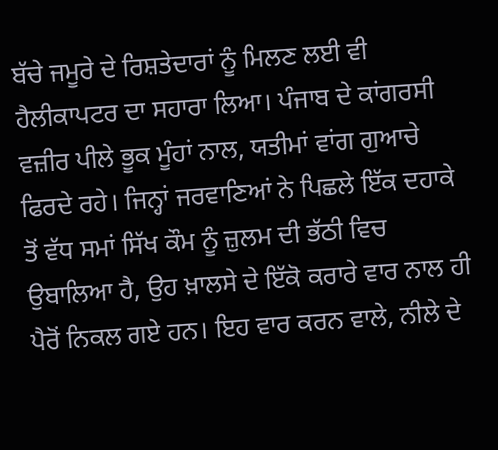ਬੱਚੇ ਜਮੂਰੇ ਦੇ ਰਿਸ਼ਤੇਦਾਰਾਂ ਨੂੰ ਮਿਲਣ ਲਈ ਵੀ ਹੈਲੀਕਾਪਟਰ ਦਾ ਸਹਾਰਾ ਲਿਆ। ਪੰਜਾਬ ਦੇ ਕਾਂਗਰਸੀ ਵਜ਼ੀਰ ਪੀਲੇ ਭੂਕ ਮੂੰਹਾਂ ਨਾਲ, ਯਤੀਮਾਂ ਵਾਂਗ ਗੁਆਚੇ ਫਿਰਦੇ ਰਹੇ। ਜਿਨ੍ਹਾਂ ਜਰਵਾਣਿਆਂ ਨੇ ਪਿਛਲੇ ਇੱਕ ਦਹਾਕੇ ਤੋਂ ਵੱਧ ਸਮਾਂ ਸਿੱਖ ਕੌਮ ਨੂੰ ਜ਼ੁਲਮ ਦੀ ਭੱਠੀ ਵਿਚ ਉਬਾਲਿਆ ਹੈ, ਉਹ ਖ਼ਾਲਸੇ ਦੇ ਇੱਕੋ ਕਰਾਰੇ ਵਾਰ ਨਾਲ ਹੀ ਪੈਰੋਂ ਨਿਕਲ ਗਏ ਹਨ। ਇਹ ਵਾਰ ਕਰਨ ਵਾਲੇ, ਨੀਲੇ ਦੇ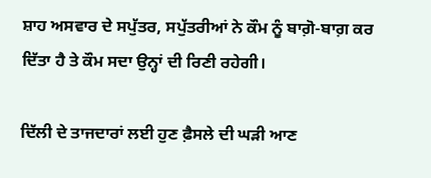ਸ਼ਾਹ ਅਸਵਾਰ ਦੇ ਸਪੁੱਤਰ, ਸਪੁੱਤਰੀਆਂ ਨੇ ਕੌਮ ਨੂੰ ਬਾਗ਼ੋ-ਬਾਗ਼ ਕਰ ਦਿੱਤਾ ਹੈ ਤੇ ਕੌਮ ਸਦਾ ਉਨ੍ਹਾਂ ਦੀ ਰਿਣੀ ਰਹੇਗੀ।

ਦਿੱਲੀ ਦੇ ਤਾਜਦਾਰਾਂ ਲਈ ਹੁਣ ਫ਼ੈਸਲੇ ਦੀ ਘੜੀ ਆਣ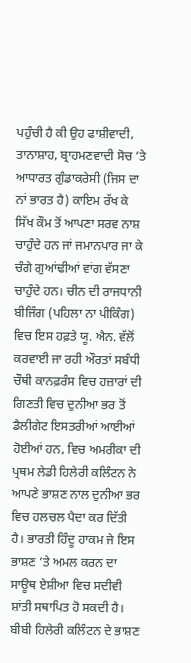ਪਹੁੰਚੀ ਹੈ ਕੀ ਉਹ ਫਾਸ਼ੀਵਾਦੀ, ਤਾਨਾਸ਼ਾਹ, ਬ੍ਰਾਹਮਣਵਾਦੀ ਸੋਚ ’ਤੇ ਆਧਾਰਤ ਗੁੰਡਾਕਰੇਸੀ (ਜਿਸ ਦਾ ਨਾਂ ਭਾਰਤ ਹੈ) ਕਾਇਮ ਰੱਖ ਕੇ ਸਿੱਖ ਕੌਮ ਤੋਂ ਆਪਣਾ ਸਰਵ ਨਾਸ਼ ਚਾਹੁੰਦੇ ਹਨ ਜਾਂ ਜਮਾਨਪਾਰ ਜਾ ਕੇ ਚੰਗੇ ਗੁਆਂਢੀਆਂ ਵਾਂਗ ਵੱਸਣਾ ਚਾਹੁੰਦੇ ਹਨ। ਚੀਨ ਦੀ ਰਾਜਧਾਨੀ ਬੀਜਿੰਗ (ਪਹਿਲਾ ਨਾ ਪੀਕਿੰਗ) ਵਿਚ ਇਸ ਹਫ਼ਤੇ ਯੂ. ਐਨ. ਵੱਲੋਂ ਕਰਵਾਈ ਜਾ ਰਹੀ ਔਰਤਾਂ ਸਬੰਧੀ ਚੌਥੀ ਕਾਨਫ਼ਰੰਸ ਵਿਚ ਹਜ਼ਾਰਾਂ ਦੀ ਗਿਣਤੀ ਵਿਚ ਦੁਨੀਆ ਭਰ ਤੋਂ ਡੈਲੀਗੇਟ ਇਸਤਰੀਆਂ ਆਈਆਂ ਹੋਈਆਂ ਹਨ, ਵਿਚ ਅਮਰੀਕਾ ਦੀ ਪ੍ਰਥਮ ਲੇਡੀ ਹਿਲੇਰੀ ਕਲਿੰਟਨ ਨੇ ਆਪਣੇ ਭਾਸ਼ਣ ਨਾਲ ਦੁਨੀਆ ਭਰ ਵਿਚ ਹਲਚਲ ਪੈਦਾ ਕਰ ਦਿੱਤੀ ਹੈ। ਭਾਰਤੀ ਹਿੰਦੂ ਹਾਕਮ ਜੇ ਇਸ ਭਾਸ਼ਣ ’ਤੇ ਅਮਲ ਕਰਨ ਦਾ ਸਾਊਥ ਏਸ਼ੀਆ ਵਿਚ ਸਦੀਵੀ ਸ਼ਾਂਤੀ ਸਥਾਪਿਤ ਹੋ ਸਕਦੀ ਹੈ। ਬੀਬੀ ਹਿਲੇਰੀ ਕਲਿੰਟਨ ਦੇ ਭਾਸ਼ਣ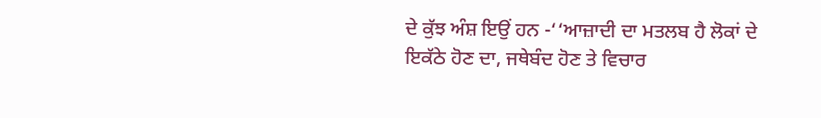ਦੇ ਕੁੱਝ ਅੰਸ਼ ਇਉਂ ਹਨ -‘‘ਆਜ਼ਾਦੀ ਦਾ ਮਤਲਬ ਹੈ ਲੋਕਾਂ ਦੇ ਇਕੱਠੇ ਹੋਣ ਦਾ, ਜਥੇਬੰਦ ਹੋਣ ਤੇ ਵਿਚਾਰ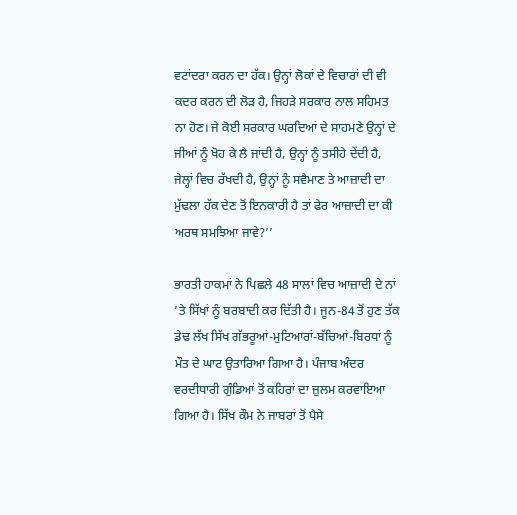ਵਟਾਂਦਰਾ ਕਰਨ ਦਾ ਹੱਕ। ਉਨ੍ਹਾਂ ਲੋਕਾਂ ਦੇ ਵਿਚਾਰਾਂ ਦੀ ਵੀ ਕਦਰ ਕਰਨ ਦੀ ਲੋੜ ਹੈ, ਜਿਹੜੇ ਸਰਕਾਰ ਨਾਲ ਸਹਿਮਤ ਨਾ ਹੋਣ। ਜੇ ਕੋਈ ਸਰਕਾਰ ਘਰਦਿਆਂ ਦੇ ਸਾਹਮਣੇ ਉਨ੍ਹਾਂ ਦੇ ਜੀਆਂ ਨੂੰ ਖੋਹ ਕੇ ਲੈ ਜਾਂਦੀ ਹੈ, ਉਨ੍ਹਾਂ ਨੂੰ ਤਸੀਹੇ ਦੇਂਦੀ ਹੈ, ਜੇਲ੍ਹਾਂ ਵਿਚ ਰੱਖਦੀ ਹੈ, ਉਨ੍ਹਾਂ ਨੂੰ ਸਵੈਮਾਣ ਤੇ ਆਜ਼ਾਦੀ ਦਾ ਮੁੱਢਲਾ ਹੱਕ ਦੇਣ ਤੋਂ ਇਨਕਾਰੀ ਹੈ ਤਾਂ ਫੇਰ ਆਜ਼ਾਦੀ ਦਾ ਕੀ ਅਰਥ ਸਮਝਿਆ ਜਾਵੇ?’’

ਭਾਰਤੀ ਹਾਕਮਾਂ ਨੇ ਪਿਛਲੇ 48 ਸਾਲਾਂ ਵਿਚ ਆਜ਼ਾਦੀ ਦੇ ਨਾਂ ’ਤੇ ਸਿੱਖਾਂ ਨੂੰ ਬਰਬਾਦੀ ਕਰ ਦਿੱਤੀ ਹੈ। ਜੂਨ-84 ਤੋਂ ਹੁਣ ਤੱਕ ਡੇਢ ਲੱਖ ਸਿੱਖ ਗੱਭਰੂਆਂ-ਮੁਟਿਆਰਾਂ-ਬੱਚਿਆਂ-ਬਿਰਧਾਂ ਨੂੰ ਮੌਤ ਦੇ ਘਾਟ ਉਤਾਰਿਆ ਗਿਆ ਹੈ। ਪੰਜਾਬ ਅੰਦਰ ਵਰਦੀਧਾਰੀ ਗੁੰਡਿਆਂ ਤੋਂ ਕਹਿਰਾਂ ਦਾ ਜ਼ੁਲਮ ਕਰਵਾਇਆ ਗਿਆ ਹੈ। ਸਿੱਖ ਕੌਮ ਨੇ ਜਾਬਰਾਂ ਤੋਂ ਪੈਸੇ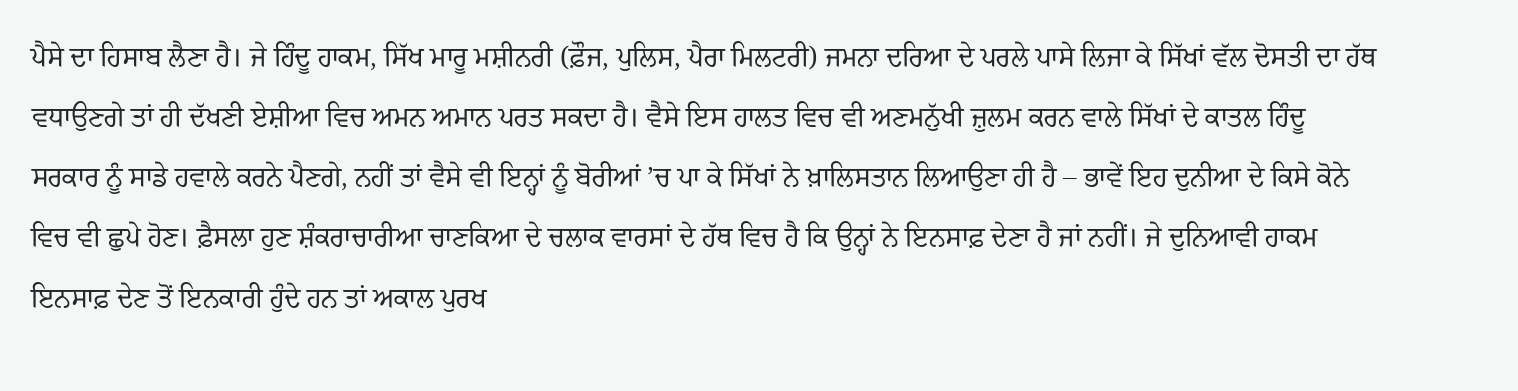ਪੈਸੇ ਦਾ ਹਿਸਾਬ ਲੈਣਾ ਹੈ। ਜੇ ਹਿੰਦੂ ਹਾਕਮ, ਸਿੱਖ ਮਾਰੂ ਮਸ਼ੀਨਰੀ (ਫ਼ੌਜ, ਪੁਲਿਸ, ਪੈਰਾ ਮਿਲਟਰੀ) ਜਮਨਾ ਦਰਿਆ ਦੇ ਪਰਲੇ ਪਾਸੇ ਲਿਜਾ ਕੇ ਸਿੱਖਾਂ ਵੱਲ ਦੋਸਤੀ ਦਾ ਹੱਥ ਵਧਾਉਣਗੇ ਤਾਂ ਹੀ ਦੱਖਣੀ ਏਸ਼ੀਆ ਵਿਚ ਅਮਨ ਅਮਾਨ ਪਰਤ ਸਕਦਾ ਹੈ। ਵੈਸੇ ਇਸ ਹਾਲਤ ਵਿਚ ਵੀ ਅਣਮਨੁੱਖੀ ਜ਼ੁਲਮ ਕਰਨ ਵਾਲੇ ਸਿੱਖਾਂ ਦੇ ਕਾਤਲ ਹਿੰਦੂ ਸਰਕਾਰ ਨੂੰ ਸਾਡੇ ਹਵਾਲੇ ਕਰਨੇ ਪੈਣਗੇ, ਨਹੀਂ ਤਾਂ ਵੈਸੇ ਵੀ ਇਨ੍ਹਾਂ ਨੂੰ ਬੋਰੀਆਂ ’ਚ ਪਾ ਕੇ ਸਿੱਖਾਂ ਨੇ ਖ਼ਾਲਿਸਤਾਨ ਲਿਆਉਣਾ ਹੀ ਹੈ – ਭਾਵੇਂ ਇਹ ਦੁਨੀਆ ਦੇ ਕਿਸੇ ਕੋਨੇ ਵਿਚ ਵੀ ਛੁਪੇ ਹੋਣ। ਫ਼ੈਸਲਾ ਹੁਣ ਸ਼ੰਕਰਾਚਾਰੀਆ ਚਾਣਕਿਆ ਦੇ ਚਲਾਕ ਵਾਰਸਾਂ ਦੇ ਹੱਥ ਵਿਚ ਹੈ ਕਿ ਉਨ੍ਹਾਂ ਨੇ ਇਨਸਾਫ਼ ਦੇਣਾ ਹੈ ਜਾਂ ਨਹੀਂ। ਜੇ ਦੁਨਿਆਵੀ ਹਾਕਮ ਇਨਸਾਫ਼ ਦੇਣ ਤੋਂ ਇਨਕਾਰੀ ਹੁੰਦੇ ਹਨ ਤਾਂ ਅਕਾਲ ਪੁਰਖ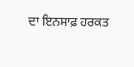ਦਾ ਇਨਸਾਫ਼ ਹਰਕਤ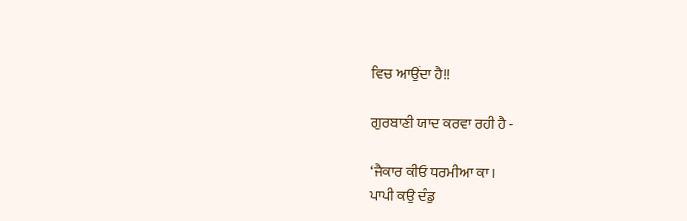ਵਿਚ ਆਉਂਦਾ ਹੈ!!

ਗੁਰਬਾਣੀ ਯਾਦ ਕਰਵਾ ਰਹੀ ਹੈ -

‘ਜੈਕਾਰ ਕੀਓ ਧਰਮੀਆ ਕਾ।
ਪਾਪੀ ਕਉ ਦੰਡੁ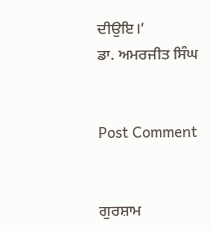ਦੀਉਇ।’
ਡਾ. ਅਮਰਜੀਤ ਸਿੰਘ


Post Comment


ਗੁਰਸ਼ਾਮ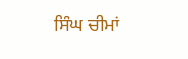ਸਿੰਘ ਚੀਮਾਂ